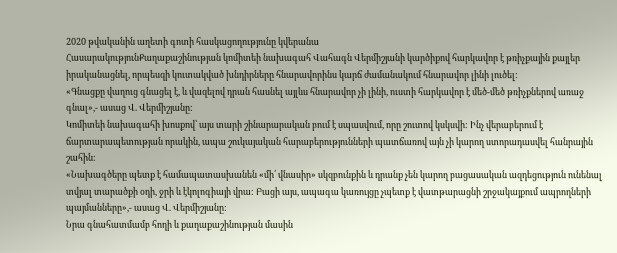2020 թվականին աղետի գոտի հասկացողությունը կվերանա
ՀասարակությունՔաղաքաշինության կոմիտեի նախագահ Վահագն Վերմիշյանի կարծիքով հարկավոր է թռիչքային քայլեր իրականացնել, որպեսզի կուտակված խնդիրները հնարավորինս կարճ ժամանակում հնարավոր լինի լուծել:
«Գնացքը վաղուց գնացել է, և վազելով դրան հասնել այլևս հնարավոր չի լինի, ուստի հարկավոր է մեծ-մեծ թռիչքներով առաջ գնալ»,- ասաց Վ. Վերմիշյանը:
Կոմիտեի նախագահի խոսքով՝ այս տարի շինարարական բում է սպասվում, որը շուտով կսկսվի: Ինչ վերաբերում է ճարտարապետության որակին, ապա շուկայական հարաբերությունների պատճառով այն չի կարող ստորադասվել հանրային շահին:
«Նախագծերը պետք է համապատասխանեն «մի՛ վնասիր» սկզբունքին և դրանք չեն կարող բացասական ազդեցություն ունենալ տվյալ տարածքի օդի, ջրի և էկոլոգիայի վրա: Բացի այս, ապագա կառույցը չպետք է վատթարացնի շրջակայքում ապրողների պայմանները»,- ասաց Վ. Վերմիշյանը:
Նրա գնահատմամբ հողի և քաղաքաշինության մասին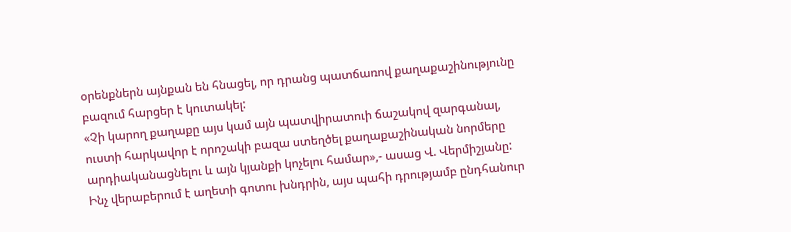օրենքներն այնքան են հնացել, որ դրանց պատճառով քաղաքաշինությունը բազում հարցեր է կուտակել:
«Չի կարող քաղաքը այս կամ այն պատվիրատուի ճաշակով զարգանալ, ուստի հարկավոր է որոշակի բազա ստեղծել քաղաքաշինական նորմերը արդիականացնելու և այն կյանքի կոչելու համար»,- ասաց Վ. Վերմիշյանը:
Ինչ վերաբերում է աղետի գոտու խնդրին, այս պահի դրությամբ ընդհանուր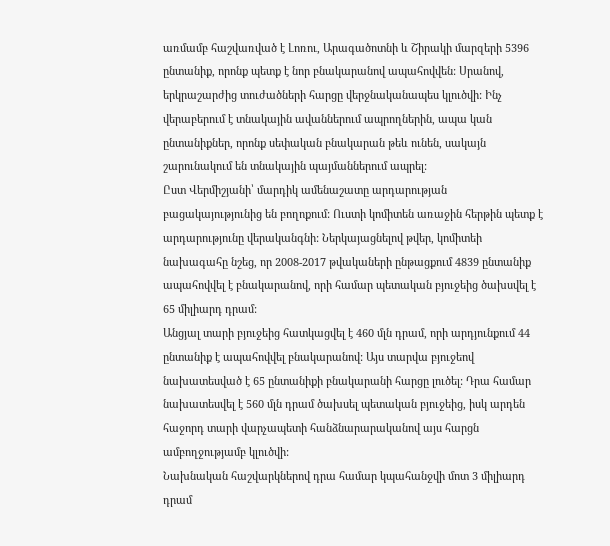առմամբ հաշվառված է Լոռու, Արագածոտնի և Շիրակի մարզերի 5396 ընտանիք, որոնք պետք է նոր բնակարանով ապահովվեն: Սրանով, երկրաշարժից տուժածների հարցը վերջնականապես կլուծվի: Ինչ վերաբերում է տնակային ավաններում ապրողներին, ապա կան ընտանիքներ, որոնք սեփական բնակարան թեև ունեն, սակայն շարունակում են տնակային պայմաններում ապրել:
Ըստ Վերմիշյանի՝ մարդիկ ամենաշատը արդարության բացակայությունից են բողոքում: Ուստի կոմիտեն առաջին հերթին պետք է արդարությունը վերականգնի: Ներկայացնելով թվեր, կոմիտեի նախագահը նշեց, որ 2008-2017 թվակաների ընթացքում 4839 ընտանիք ապահովվել է բնակարանով, որի համար պետական բյուջեից ծախսվել է 65 միլիարդ դրամ:
Անցյալ տարի բյուջեից հատկացվել է 460 մլն դրամ, որի արդյունքում 44 ընտանիք է ապահովվել բնակարանով: Այս տարվա բյուջեով նախատեսված է 65 ընտանիքի բնակարանի հարցը լուծել: Դրա համար նախատեսվել է 560 մլն դրամ ծախսել պետական բյուջեից, իսկ արդեն հաջորդ տարի վարչապետի հանձնարարականով այս հարցն ամբողջությամբ կլուծվի:
Նախնական հաշվարկներով դրա համար կպահանջվի մոտ 3 միլիարդ դրամ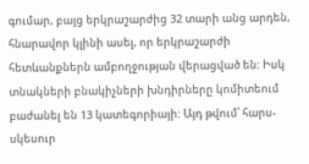գումար, բայց երկրաշարժից 32 տարի անց արդեն, հնարավոր կլինի ասել, որ երկրաշարժի հետևանքներն ամբողջության վերացված են: Իսկ տնակների բնակիչների խնդիրները կոմիտեում բաժանել են 13 կատեգորիայի: Այդ թվում՝ հարս-սկեսուր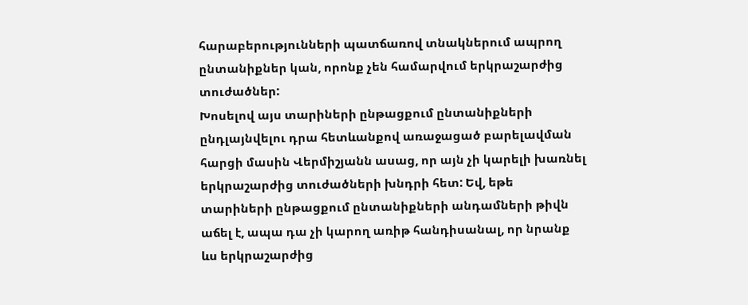հարաբերությունների պատճառով տնակներում ապրող ընտանիքներ կան, որոնք չեն համարվում երկրաշարժից տուժածներ:
Խոսելով այս տարիների ընթացքում ընտանիքների ընդլայնվելու դրա հետևանքով առաջացած բարելավման հարցի մասին Վերմիշյանն ասաց, որ այն չի կարելի խառնել երկրաշարժից տուժածների խնդրի հետ: Եվ, եթե տարիների ընթացքում ընտանիքների անդամների թիվն աճել է, ապա դա չի կարող առիթ հանդիսանալ, որ նրանք ևս երկրաշարժից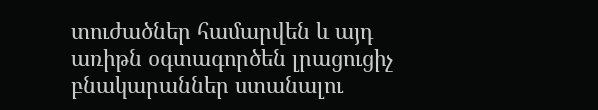տուժածներ համարվեն և այդ առիթն օգտագործեն լրացուցիչ բնակարաններ ստանալու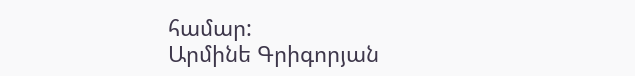համար:
Արմինե Գրիգորյան